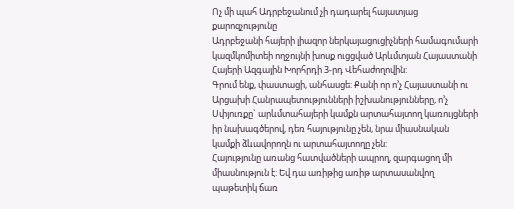Ոչ մի պահ Ադրբեջանում չի դադարել հայատյաց քարոզչությունը
Ադրբեջանի հայերի լիազոր ներկայացուցիչների համագումարի կազմկոմիտեի ողջույնի խոսք ուցցված Արևմտյան Հայաստանի Հայերի Ազգային Խորհրդի 3-րդ Վեհաժողովին:
Գրում ենք, փաստացի, անհասցե: Քանի որ ո’չ Հայաստանի ու Արցախի Հանրապետությունների իշխանությունները, ո’չ Սփյուռքը` արևմտահայերի կամքն արտահայտող կառույցների իր նախագծերով, դեռ հայությունը չեն, նրա միասնական կամքի ձևավորողն ու արտահայտողը չեն:
Հայությունը առանց հատվածների ապրող, զարգացող մի միասնություն է: Եվ դա առիթից առիթ արտասանվող պաթետիկ ճառ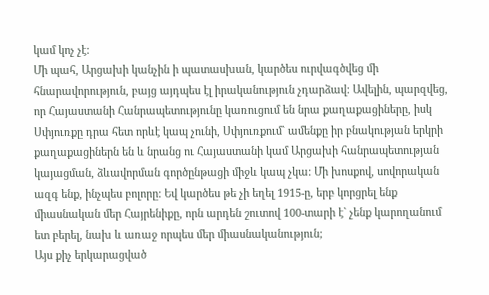կամ կոչ չէ:
Մի պահ, Արցախի կանչին ի պատասխան, կարծես ուրվագծվեց մի հնարավորություն, բայց այդպես էլ իրականություն չդարձավ: Ավելին, պարզվեց, որ Հայաստանի Հանրապետությունը կառուցում են նրա քաղաքացիները, իսկ Սփյուռքը դրա հետ որևէ կապ չունի, Սփյուռքում` ամենքը իր բնակության երկրի քաղաքացիներն են և նրանց ու Հայաստանի կամ Արցախի հանրապետության կայացման, ձևավորման գործընթացի միջև կապ չկա: Մի խոսքով, սովորական ազգ ենք, ինչպես բոլորը: Եվ կարծես թե չի եղել 1915-ը, երբ կորցրել ենք միասնական մեր Հայրենիքը, որն արդեն շուտով 100-տարի է` չենք կարողանում ետ բերել, նախ և առաջ որպես մեր միասնականություն;
Այս քիչ երկարացված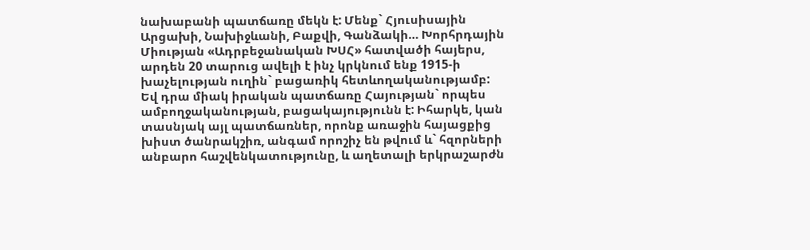նախաբանի պատճառը մեկն է: Մենք` Հյուսիսային Արցախի, Նախիջևանի, Բաքվի, Գանձակի… Խորհրդային Միության «Ադրբեջանական ԽՍՀ» հատվածի հայերս, արդեն 20 տարուց ավելի է ինչ կրկնում ենք 1915-ի խաչելության ուղին` բացառիկ հետևողականությամբ: Եվ դրա միակ իրական պատճառը Հայության` որպես ամբողջականության, բացակայությունն է: Իհարկե, կան տասնյակ այլ պատճառներ, որոնք առաջին հայացքից խիստ ծանրակշիռ, անգամ որոշիչ են թվում և` հզորների անբարո հաշվենկատությունը, և աղետալի երկրաշարժն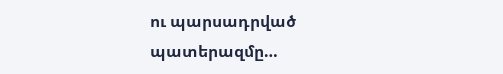ու պարսադրված պատերազմը…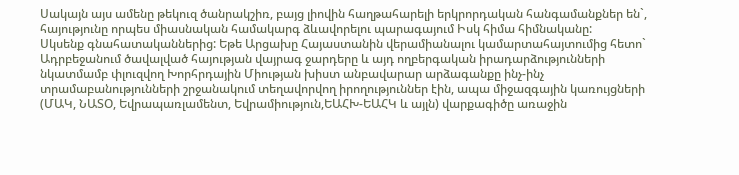Սակայն այս ամենը թեկուզ ծանրակշիռ, բայց լիովին հաղթահարելի երկրորդական հանգամանքներ են`, հայությունը որպես միասնական համակարգ ձևավորելու պարագայում Իսկ հիմա հիմնականը:
Սկսենք գնահատականներից: Եթե Արցախը Հայաստանին վերամիանալու կամարտահայտումից հետո` Ադրբեջանում ծավալված հայության վայրագ ջարդերը և այդ ողբերգական իրադարձությունների նկատմամբ փլուզվող Խորհրդային Միության խիստ անբավարար արձագանքը ինչ-ինչ տրամաբանությունների շրջանակում տեղավորվող իրողություններ էին, ապա միջազգային կառույցների (ՄԱԿ, ՆԱՏՕ, Եվրապառլամենտ, Եվրամիություն,ԵԱՀԽ-ԵԱՀԿ և այլն) վարքագիծը առաջին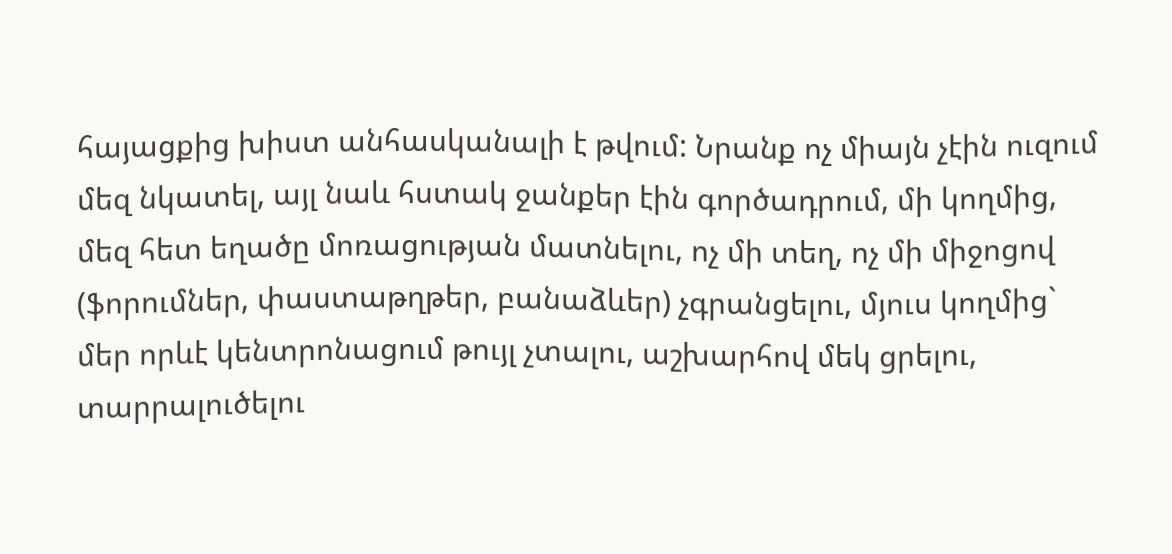հայացքից խիստ անհասկանալի է թվում: Նրանք ոչ միայն չէին ուզում մեզ նկատել, այլ նաև հստակ ջանքեր էին գործադրում, մի կողմից, մեզ հետ եղածը մոռացության մատնելու, ոչ մի տեղ, ոչ մի միջոցով (ֆորումներ, փաստաթղթեր, բանաձևեր) չգրանցելու, մյուս կողմից` մեր որևէ կենտրոնացում թույլ չտալու, աշխարհով մեկ ցրելու, տարրալուծելու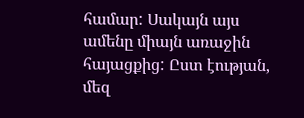համար: Սակայն այս ամենը միայն առաջին հայացքից: Ըստ էության, մեզ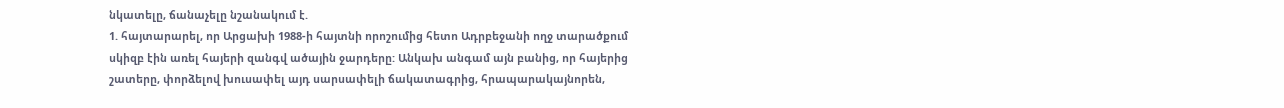նկատելը, ճանաչելը նշանակում է.
1. հայտարարել, որ Արցախի 1988-ի հայտնի որոշումից հետո Ադրբեջանի ողջ տարածքում սկիզբ էին առել հայերի զանգվ ածային ջարդերը: Անկախ անգամ այն բանից, որ հայերից շատերը, փորձելով խուսափել այդ սարսափելի ճակատագրից, հրապարակայնորեն,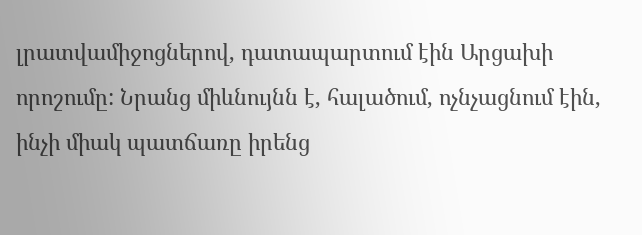լրատվամիջոցներով, դատապարտում էին Արցախի որոշումը: Նրանց միևնույնն է, հալածում, ոչնչացնում էին, ինչի միակ պատճառը իրենց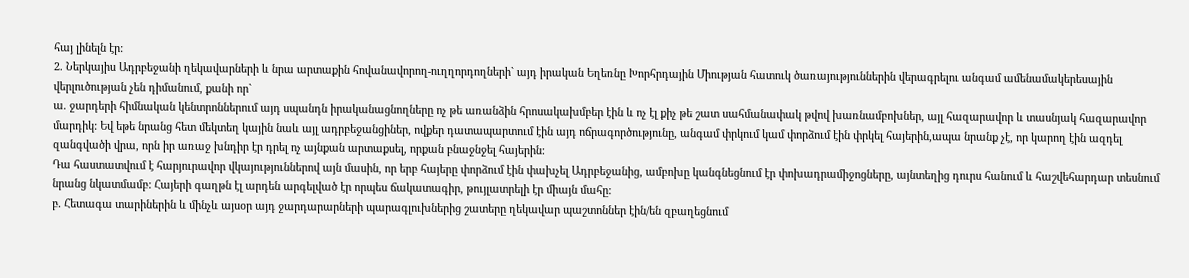հայ լինելն էր:
2. Ներկայիս Ադրբեջանի ղեկավարների և նրա արտաքին հովանավորող-ուղղորդողների` այդ իրական Եղեռնը Խորհրդային Միության հատուկ ծառայություններին վերագրելու անգամ ամենամակերեսային վերլուծության չեն դիմանում, քանի որ`
ա. ջարդերի հիմնական կենտրոններում այդ սպանդն իրականացնողները ոչ թե առանձին հրոսակախմբեր էին և ոչ էլ քիչ թե շատ սահմանափակ թվով խառնամբոխներ, այլ հազարավոր և տասնյակ հազարավոր մարդիկ: Եվ եթե նրանց հետ մեկտեղ կային նաև այլ ադրբեջանցիներ, ովքեր դատապարտում էին այդ ոճրագործությունը, անգամ փրկում կամ փորձում էին փրկել հայերին,ապա նրանք չէ, որ կարող էին ազդել զանգվածի վրա, որն իր առաջ խնդիր էր դրել ոչ այնքան արտաքսել, որքան բնաջնջել հայերին:
Դա հաստատվում է հարյուրավոր վկայություններով այն մասին, որ երբ հայերը փորձում էին փախչել Ադրբեջանից, ամբոխը կանգնեցնում էր փոխադրամիջոցները, այնտեղից դուրս հանում և հաշվեհարդար տեսնում նրանց նկատմամբ: Հայերի գաղթն էլ արդեն արգելված էր որպես ճակատագիր, թույլատրելի էր միայն մահը:
բ. Հետագա տարիներին և մինչև այսօր այդ ջարդարարների պարագլուխներից շատերը ղեկավար պաշտոններ էին/են զբաղեցնում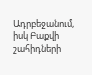Ադրբեջանում, իսկ Բաքվի շահիդների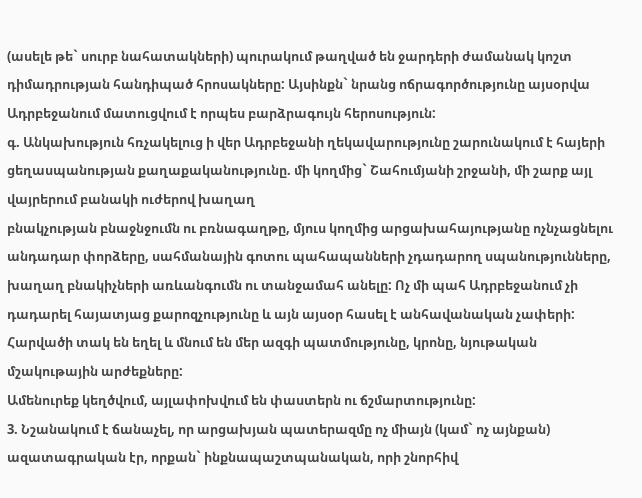(ասելե թե` սուրբ նահատակների) պուրակում թաղված են ջարդերի ժամանակ կոշտ դիմադրության հանդիպած հրոսակները: Այսինքն` նրանց ոճրագործությունը այսօրվա Ադրբեջանում մատուցվում է որպես բարձրագույն հերոսություն:
գ. Անկախություն հռչակելուց ի վեր Ադրբեջանի ղեկավարությունը շարունակում է հայերի ցեղասպանության քաղաքականությունը. մի կողմից` Շահումյանի շրջանի, մի շարք այլ վայրերում բանակի ուժերով խաղաղ
բնակչության բնաջնջումն ու բռնագաղթը, մյուս կողմից արցախահայությանը ոչնչացնելու անդադար փորձերը, սահմանային գոտու պահապանների չդադարող սպանությունները, խաղաղ բնակիչների առևանգումն ու տանջամահ անելը: Ոչ մի պահ Ադրբեջանում չի դադարել հայատյաց քարոզչությունը և այն այսօր հասել է անհավանական չափերի: Հարվածի տակ են եղել և մնում են մեր ազգի պատմությունը, կրոնը, նյութական մշակութային արժեքները:
Ամենուրեք կեղծվում, այլափոխվում են փաստերն ու ճշմարտությունը:
3. Նշանակում է ճանաչել, որ արցախյան պատերազմը ոչ միայն (կամ` ոչ այնքան) ազատագրական էր, որքան` ինքնապաշտպանական, որի շնորհիվ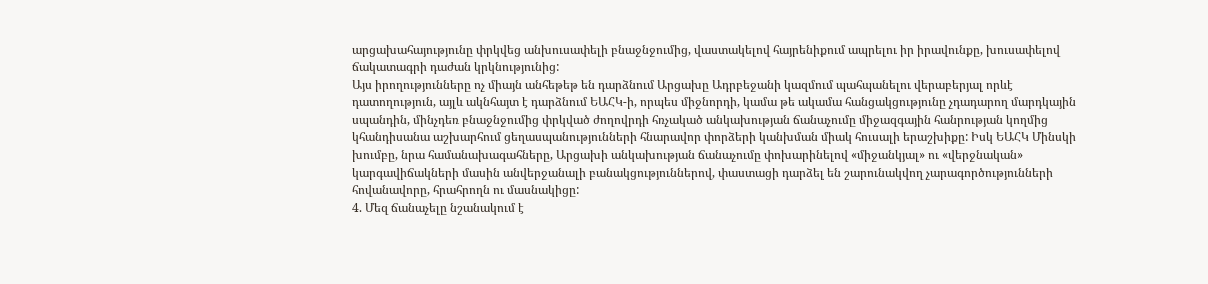արցախահայությունը փրկվեց անխուսափելի բնաջնջումից, վաստակելով հայրենիքում ապրելու իր իրավունքը, խուսափելով ճակատագրի դաժան կրկնությունից:
Այս իրողությունները ոչ միայն անհեթեթ են դարձնում Արցախը Ադրբեջանի կազմում պահպանելու վերաբերյալ որևէ դատողություն, այլև ակնհայտ է դարձնում ԵԱՀԿ-ի, որպես միջնորդի, կամա թե ակամա հանցակցությունը չդադարող մարդկային սպանդին, մինչդեռ բնաջնջումից փրկված ժողովրդի հռչակած անկախության ճանաչումը միջազգային հանրության կողմից կհանդիսանա աշխարհում ցեղասպանությունների հնարավոր փորձերի կանխման միակ հուսալի երաշխիքը: Իսկ ԵԱՀԿ Մինսկի խումբը, նրա համանախագահները, Արցախի անկախության ճանաչումը փոխարինելով «միջանկյալ» ու «վերջնական» կարգավիճակների մասին անվերջանալի բանակցություններով, փաստացի դարձել են շարունակվող չարագործությունների հովանավորը, հրահրողն ու մասնակիցը:
4. Մեզ ճանաչելը նշանակում է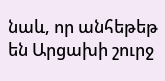նաև, որ անհեթեթ են Արցախի շուրջ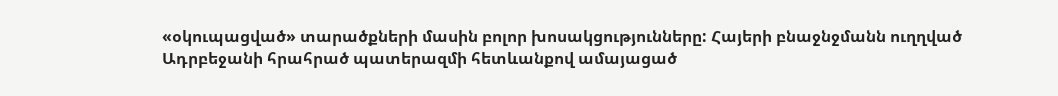«օկուպացված» տարածքների մասին բոլոր խոսակցությունները: Հայերի բնաջնջմանն ուղղված Ադրբեջանի հրահրած պատերազմի հետևանքով ամայացած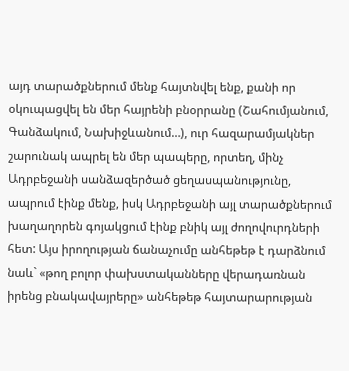այդ տարածքներում մենք հայտնվել ենք, քանի որ օկուպացվել են մեր հայրենի բնօրրանը (Շահումյանում, Գանձակում, Նախիջևանում…), ուր հազարամյակներ շարունակ ապրել են մեր պապերը, որտեղ, մինչ Ադրբեջանի սանձազերծած ցեղասպանությունը, ապրում էինք մենք, իսկ Ադրբեջանի այլ տարածքներում խաղաղորեն գոյակցում էինք բնիկ այլ ժողովուրդների հետ: Այս իրողության ճանաչումը անհեթեթ է դարձնում նաև` «թող բոլոր փախստականները վերադառնան իրենց բնակավայրերը» անհեթեթ հայտարարության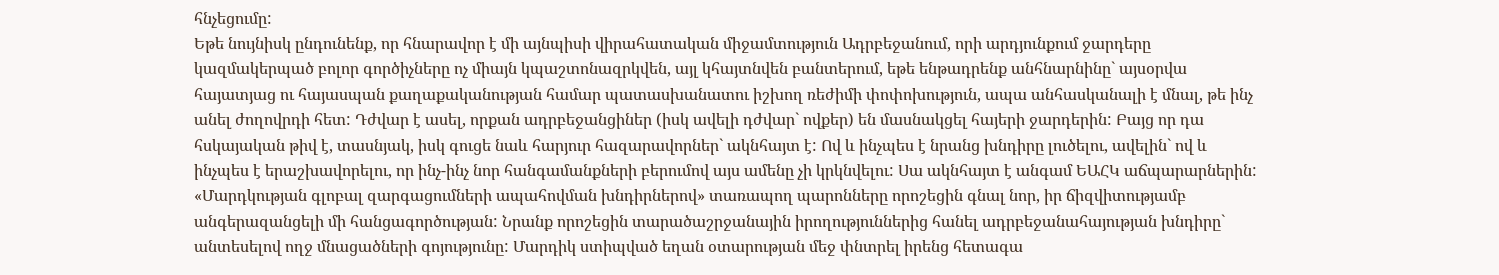հնչեցումը:
Եթե նույնիսկ ընդունենք, որ հնարավոր է մի այնպիսի վիրահատական միջամտություն Ադրբեջանում, որի արդյունքում ջարդերը կազմակերպած բոլոր գործիչները ոչ միայն կպաշտոնազրկվեն, այլ կհայտնվեն բանտերում, եթե ենթադրենք անհնարնինը` այսօրվա հայատյաց ու հայասպան քաղաքականության համար պատասխանատու իշխող ռեժիմի փոփոխություն, ապա անհասկանալի է մնալ, թե ինչ անել ժողովրդի հետ: Դժվար է ասել, որքան ադրբեջանցիներ (իսկ ավելի դժվար` ովքեր) են մասնակցել հայերի ջարդերին: Բայց որ դա հսկայական թիվ է, տասնյակ, իսկ գուցե նաև հարյուր հազարավորներ` ակնհայտ է: Ով և ինչպես է նրանց խնդիրը լուծելու, ավելին` ով և ինչպես է երաշխավորելու, որ ինչ-ինչ նոր հանգամանքների բերումով այս ամենը չի կրկնվելու: Սա ակնհայտ է անգամ ԵԱՀԿ աճպարարներին:
«Մարդկության գլոբալ զարգացումների ապահովման խնդիրներով» տառապող պարոնները որոշեցին գնալ նոր, իր ճիզվիտությամբ անգերազանցելի մի հանցագործության: Նրանք որոշեցին տարածաշրջանային իրողություններից հանել ադրբեջանահայության խնդիրը` անտեսելով ողջ մնացածների գոյությունը: Մարդիկ ստիպված եղան օտարության մեջ փնտրել իրենց հետագա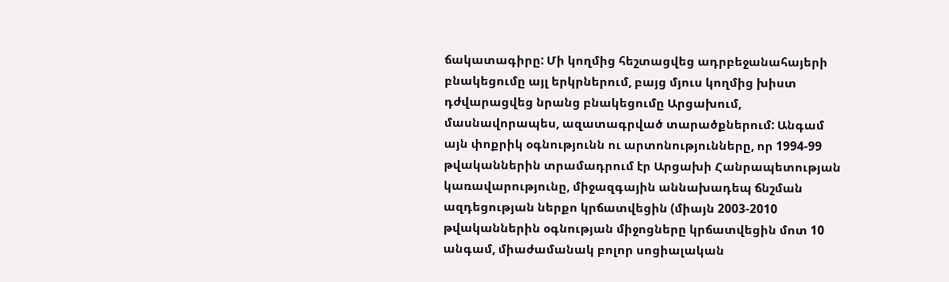ճակատագիրը: Մի կողմից հեշտացվեց ադրբեջանահայերի բնակեցումը այլ երկրներում, բայց մյուս կողմից խիստ դժվարացվեց նրանց բնակեցումը Արցախում, մասնավորապես, ազատագրված տարածքներում: Անգամ այն փոքրիկ օգնությունն ու արտոնությունները, որ 1994-99 թվականներին տրամադրում էր Արցախի Հանրապետության կառավարությունը, միջազգային աննախադեպ ճնշման ազդեցության ներքո կրճատվեցին (միայն 2003-2010 թվականներին օգնության միջոցները կրճատվեցին մոտ 10 անգամ, միաժամանակ բոլոր սոցիալական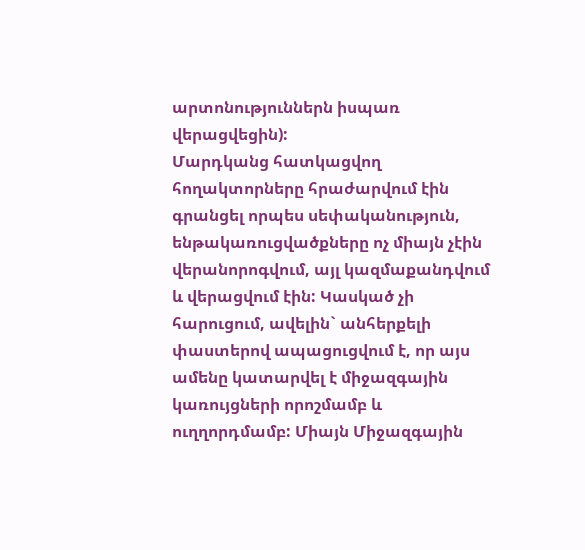արտոնություններն իսպառ վերացվեցին):
Մարդկանց հատկացվող հողակտորները հրաժարվում էին գրանցել որպես սեփականություն, ենթակառուցվածքները ոչ միայն չէին վերանորոգվում, այլ կազմաքանդվում և վերացվում էին: Կասկած չի հարուցում, ավելին` անհերքելի փաստերով ապացուցվում է, որ այս ամենը կատարվել է միջազգային կառույցների որոշմամբ և ուղղորդմամբ: Միայն Միջազգային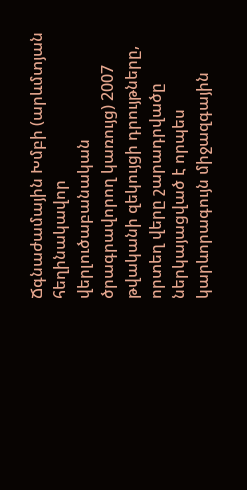Ճգնաժամային Խմբի (արևմտյան հեղինակավոր վերլուծաբանական ծրագրավորող կառույց) 2007 թվականի զեկույցի դրույթները, որտեղ վերը շարադրվածը ներկայացված է որպես կարևորագույն միջազգային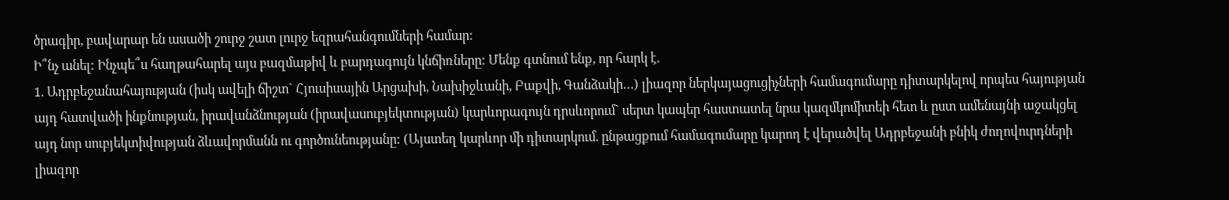ծրագիր, բավարար են ասածի շուրջ շատ լուրջ եզրահանգումների համար:
Ի՞նչ անել: Ինչպե՞ս հաղթահարել այս բազմաթիվ և բարդագույն կնճիռները: Մենք գտնում ենք, որ հարկ է.
1. Ադրբեջանահայության (իսկ ավելի ճիշտ` Հյուսիսային Արցախի, Նախիջևանի, Բաքվի, Գանձակի…) լիազոր ներկայացուցիչների համագումարը դիտարկելով որպես հայության այդ հատվածի ինքնության, իրավանձնության (իրավասուբյեկտության) կարևորագույն դրսևորում` սերտ կապեր հաստատել նրա կազմկոմիտեի հետ և ըստ ամենայնի աջակցել այդ նոր սուբյեկտիվության ձևավորմանն ու գործունեությանը: (Այստեղ կարևոր մի դիտարկում. ընթացքում համագումարը կարող է վերածվել Ադրբեջանի բնիկ ժողովուրդների լիազոր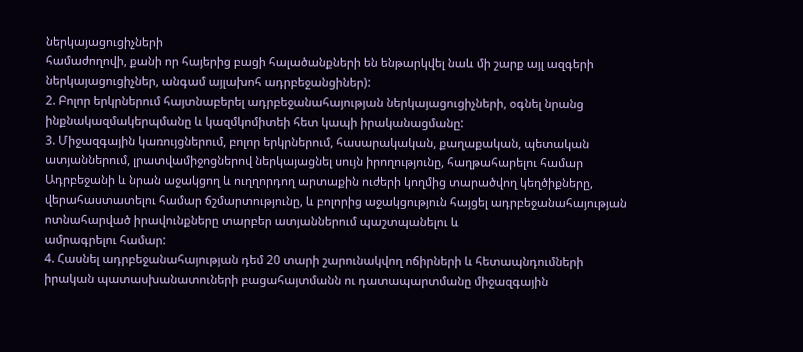ներկայացուցիչների
համաժողովի, քանի որ հայերից բացի հալածանքների են ենթարկվել նաև մի շարք այլ ազգերի ներկայացուցիչներ, անգամ այլախոհ ադրբեջանցիներ):
2. Բոլոր երկրներում հայտնաբերել ադրբեջանահայության ներկայացուցիչների, օգնել նրանց ինքնակազմակերպմանը և կազմկոմիտեի հետ կապի իրականացմանը:
3. Միջազգային կառույցներում, բոլոր երկրներում, հասարակական, քաղաքական, պետական ատյաններում, լրատվամիջոցներով ներկայացնել սույն իրողությունը, հաղթահարելու համար Ադրբեջանի և նրան աջակցող և ուղղորդող արտաքին ուժերի կողմից տարածվող կեղծիքները, վերահաստատելու համար ճշմարտությունը, և բոլորից աջակցություն հայցել ադրբեջանահայության ոտնահարված իրավունքները տարբեր ատյաններում պաշտպանելու և
ամրագրելու համար:
4. Հասնել ադրբեջանահայության դեմ 20 տարի շարունակվող ոճիրների և հետապնդումների իրական պատասխանատուների բացահայտմանն ու դատապարտմանը միջազգային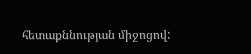հետաքննության միջոցով: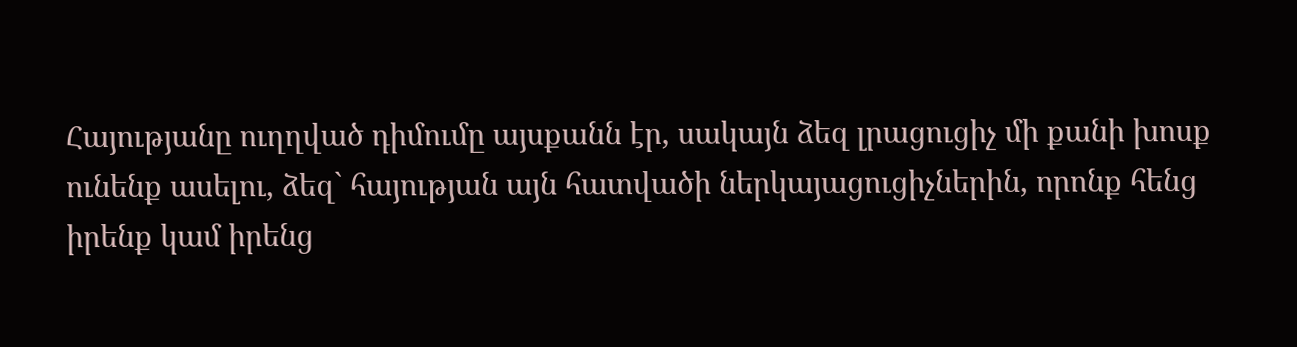Հայությանը ուղղված դիմումը այսքանն էր, սակայն ձեզ լրացուցիչ մի քանի խոսք ունենք ասելու, ձեզ` հայության այն հատվածի ներկայացուցիչներին, որոնք հենց իրենք կամ իրենց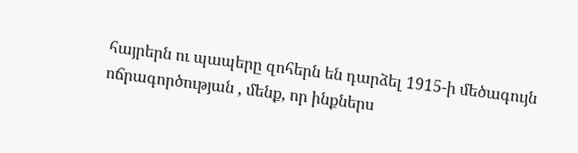հայրերն ու պապերը զոհերն են դարձել 1915-ի մեծագույն ոճրագործության , մենք, որ ինքներս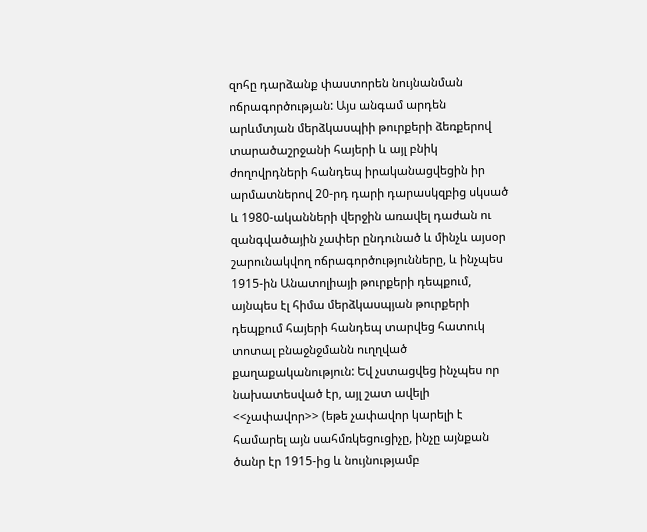զոհը դարձանք փաստորեն նույնանման ոճրագործության: Այս անգամ արդեն արևմտյան մերձկասպիի թուրքերի ձեռքերով տարածաշրջանի հայերի և այլ բնիկ ժողովրդների հանդեպ իրականացվեցին իր արմատներով 20-րդ դարի դարասկզբից սկսած և 1980-ականների վերջին առավել դաժան ու
զանգվածային չափեր ընդունած և մինչև այսօր շարունակվող ոճրագործությունները, և ինչպես 1915-ին Անատոլիայի թուրքերի դեպքում, այնպես էլ հիմա մերձկասպյան թուրքերի դեպքում հայերի հանդեպ տարվեց հատուկ տոտալ բնաջնջմանն ուղղված քաղաքականություն: Եվ չստացվեց ինչպես որ նախատեսված էր, այլ շատ ավելի <<չափավոր>> (եթե չափավոր կարելի է համարել այն սահմռկեցուցիչը, ինչը այնքան ծանր էր 1915-ից և նույնությամբ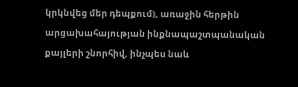կրկնվեց մեր դեպքում), առաջին հերթին արցախահայության ինքնապաշտպանական քայլերի շնորհիվ, ինչպես նաև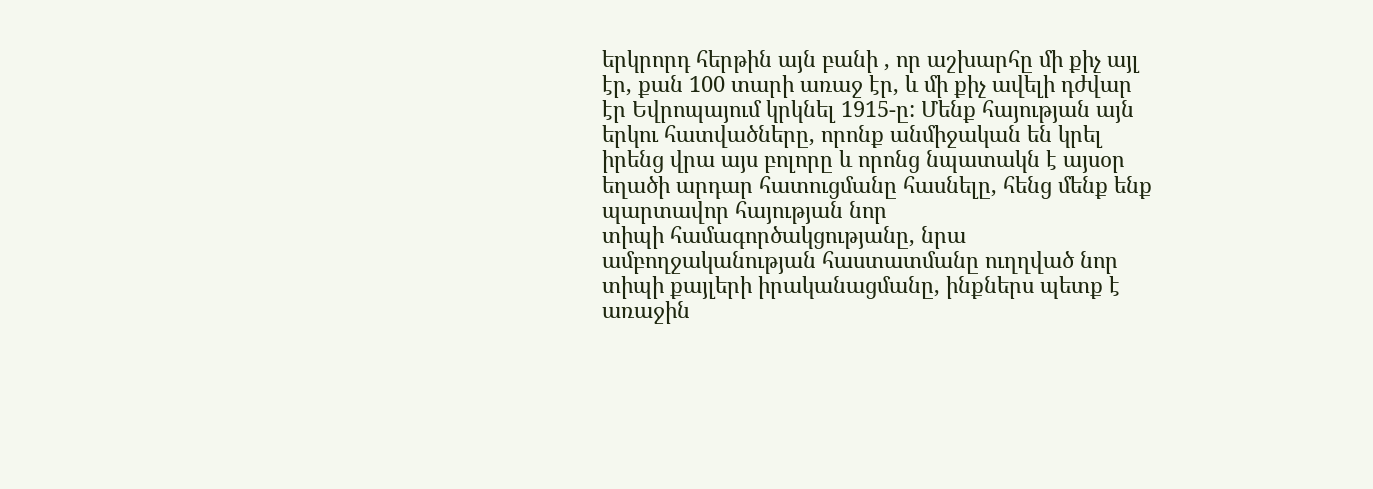երկրորդ հերթին այն բանի , որ աշխարհը մի քիչ այլ էր, քան 100 տարի առաջ էր, և մի քիչ ավելի դժվար էր Եվրոպայում կրկնել 1915-ը: Մենք հայության այն երկու հատվածները, որոնք անմիջական են կրել իրենց վրա այս բոլորը և որոնց նպատակն է այսօր եղածի արդար հատուցմանը հասնելը, հենց մենք ենք պարտավոր հայության նոր
տիպի համագործակցությանը, նրա ամբողջականության հաստատմանը ուղղված նոր տիպի քայլերի իրականացմանը, ինքներս պետք է առաջին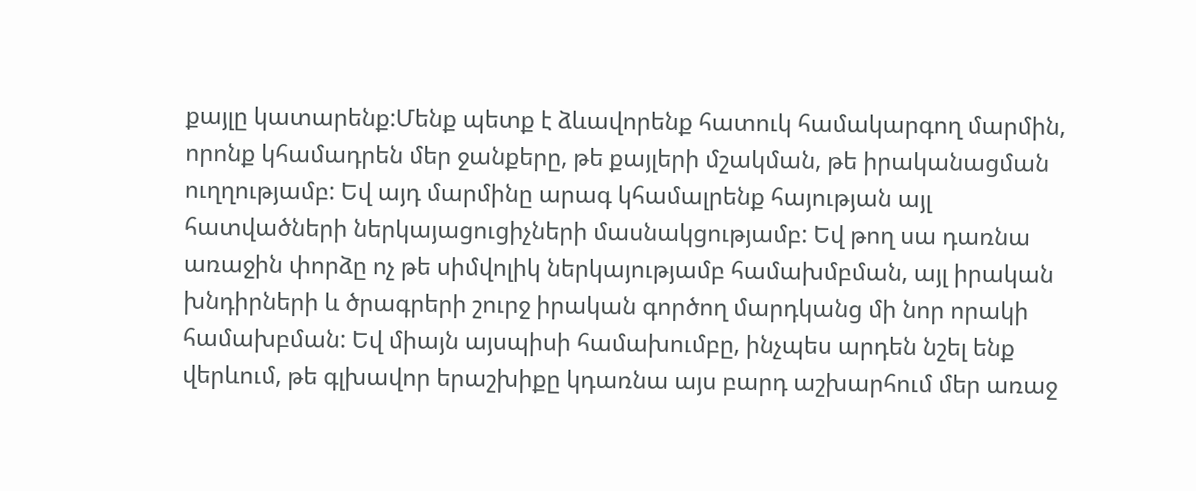քայլը կատարենք:Մենք պետք է ձևավորենք հատուկ համակարգող մարմին, որոնք կհամադրեն մեր ջանքերը, թե քայլերի մշակման, թե իրականացման ուղղությամբ: Եվ այդ մարմինը արագ կհամալրենք հայության այլ հատվածների ներկայացուցիչների մասնակցությամբ: Եվ թող սա դառնա առաջին փորձը ոչ թե սիմվոլիկ ներկայությամբ համախմբման, այլ իրական խնդիրների և ծրագրերի շուրջ իրական գործող մարդկանց մի նոր որակի համախբման: Եվ միայն այսպիսի համախումբը, ինչպես արդեն նշել ենք վերևում, թե գլխավոր երաշխիքը կդառնա այս բարդ աշխարհում մեր առաջ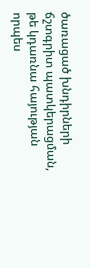ծառացած խնդիրների ճշտգրիտ պատկերացման, թե կդառնա հայության որպես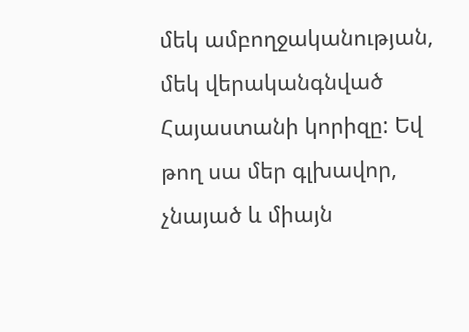մեկ ամբողջականության, մեկ վերականգնված Հայաստանի կորիզը: Եվ թող սա մեր գլխավոր, չնայած և միայն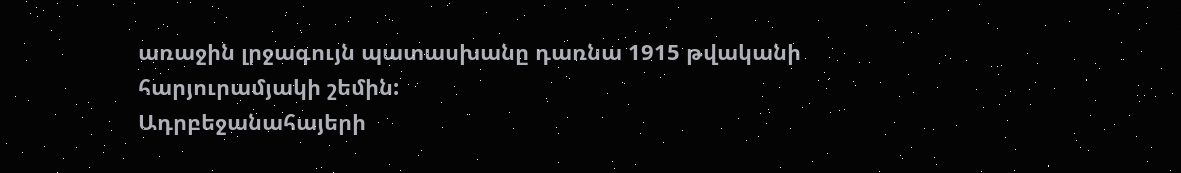առաջին լրջագույն պատասխանը դառնա 1915 թվականի հարյուրամյակի շեմին:
Ադրբեջանահայերի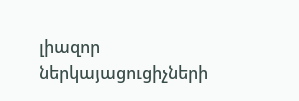լիազոր ներկայացուցիչների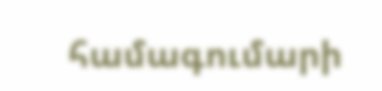համագումարի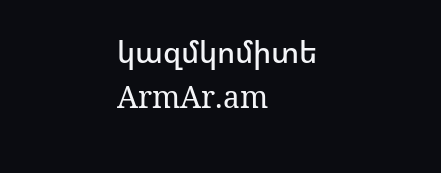կազմկոմիտե
ArmAr.am